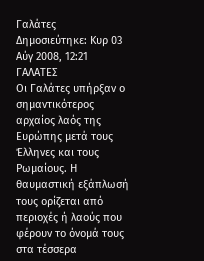Γαλάτες
Δημοσιεύτηκε: Κυρ 03 Αύγ 2008, 12:21
ΓΑΛΑΤΕΣ
Οι Γαλάτες υπήρξαν ο σημαντικότερος αρχαίος λαός της Ευρώπης μετά τους Έλληνες και τους Ρωμαίους. Η θαυμαστική εξάπλωσή τους ορίζεται από περιοχές ή λαούς που φέρουν το όνομά τους στα τέσσερα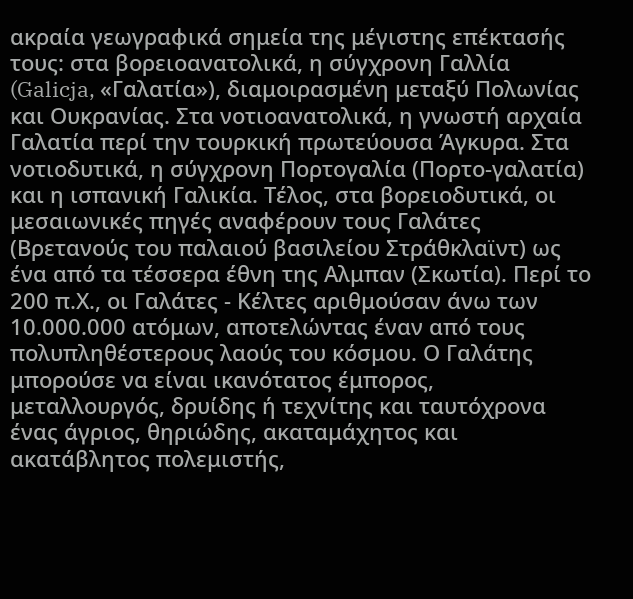ακραία γεωγραφικά σημεία της μέγιστης επέκτασής τους: στα βορειοανατολικά, η σύγχρονη Γαλλία (Galicja, «Γαλατία»), διαμοιρασμένη μεταξύ Πολωνίας και Ουκρανίας. Στα νοτιοανατολικά, η γνωστή αρχαία Γαλατία περί την τουρκική πρωτεύουσα Άγκυρα. Στα νοτιοδυτικά, η σύγχρονη Πορτογαλία (Πορτο-γαλατία) και η ισπανική Γαλικία. Τέλος, στα βορειοδυτικά, οι μεσαιωνικές πηγές αναφέρουν τους Γαλάτες (Βρετανούς του παλαιού βασιλείου Στράθκλαϊντ) ως ένα από τα τέσσερα έθνη της Αλμπαν (Σκωτία). Περί το 200 π.Χ., οι Γαλάτες - Κέλτες αριθμούσαν άνω των 10.000.000 ατόμων, αποτελώντας έναν από τους πολυπληθέστερους λαούς του κόσμου. Ο Γαλάτης μπορούσε να είναι ικανότατος έμπορος, μεταλλουργός, δρυίδης ή τεχνίτης και ταυτόχρονα ένας άγριος, θηριώδης, ακαταμάχητος και ακατάβλητος πολεμιστής,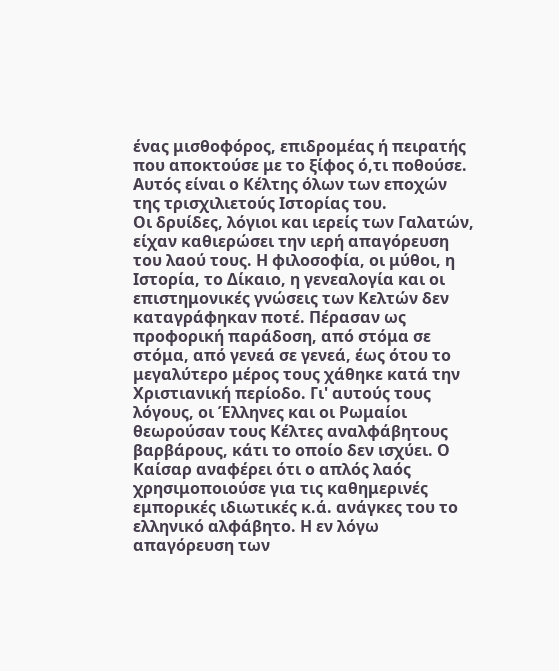ένας μισθοφόρος, επιδρομέας ή πειρατής που αποκτούσε με το ξίφος ό,τι ποθούσε. Αυτός είναι ο Κέλτης όλων των εποχών της τρισχιλιετούς Ιστορίας του.
Οι δρυίδες, λόγιοι και ιερείς των Γαλατών, είχαν καθιερώσει την ιερή απαγόρευση του λαού τους. Η φιλοσοφία, οι μύθοι, η Ιστορία, το Δίκαιο, η γενεαλογία και οι επιστημονικές γνώσεις των Κελτών δεν καταγράφηκαν ποτέ. Πέρασαν ως προφορική παράδοση, από στόμα σε στόμα, από γενεά σε γενεά, έως ότου το μεγαλύτερο μέρος τους χάθηκε κατά την Χριστιανική περίοδο. Γι' αυτούς τους λόγους, οι Έλληνες και οι Ρωμαίοι θεωρούσαν τους Κέλτες αναλφάβητους βαρβάρους, κάτι το οποίο δεν ισχύει. Ο Καίσαρ αναφέρει ότι ο απλός λαός χρησιμοποιούσε για τις καθημερινές εμπορικές ιδιωτικές κ.ά. ανάγκες του το ελληνικό αλφάβητο. Η εν λόγω απαγόρευση των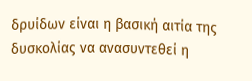δρυίδων είναι η βασική αιτία της δυσκολίας να ανασυντεθεί η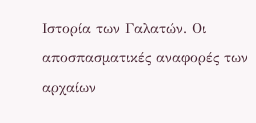Ιστορία των Γαλατών. Οι αποσπασματικές αναφορές των αρχαίων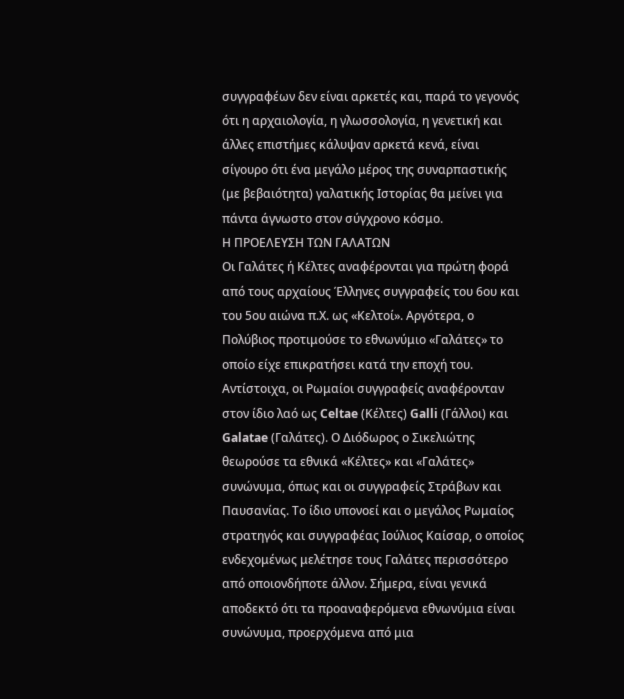συγγραφέων δεν είναι αρκετές και, παρά το γεγονός ότι η αρχαιολογία, η γλωσσολογία, η γενετική και άλλες επιστήμες κάλυψαν αρκετά κενά, είναι σίγουρο ότι ένα μεγάλο μέρος της συναρπαστικής (με βεβαιότητα) γαλατικής Ιστορίας θα μείνει για πάντα άγνωστο στον σύγχρονο κόσμο.
Η ΠΡΟΕΛΕΥΣΗ ΤΩΝ ΓΑΛΑΤΩΝ
Οι Γαλάτες ή Κέλτες αναφέρονται για πρώτη φορά από τους αρχαίους Έλληνες συγγραφείς του 6ου και του 5ου αιώνα π.Χ. ως «Κελτοί». Αργότερα, ο Πολύβιος προτιμούσε το εθνωνύμιο «Γαλάτες» το οποίο είχε επικρατήσει κατά την εποχή του. Αντίστοιχα, οι Ρωμαίοι συγγραφείς αναφέρονταν στον ίδιο λαό ως Celtae (Κέλτες) Galli (Γάλλοι) και Galatae (Γαλάτες). Ο Διόδωρος ο Σικελιώτης θεωρούσε τα εθνικά «Κέλτες» και «Γαλάτες» συνώνυμα, όπως και οι συγγραφείς Στράβων και Παυσανίας. Το ίδιο υπονοεί και ο μεγάλος Ρωμαίος στρατηγός και συγγραφέας Ιούλιος Καίσαρ, ο οποίος ενδεχομένως μελέτησε τους Γαλάτες περισσότερο από οποιονδήποτε άλλον. Σήμερα, είναι γενικά αποδεκτό ότι τα προαναφερόμενα εθνωνύμια είναι συνώνυμα, προερχόμενα από μια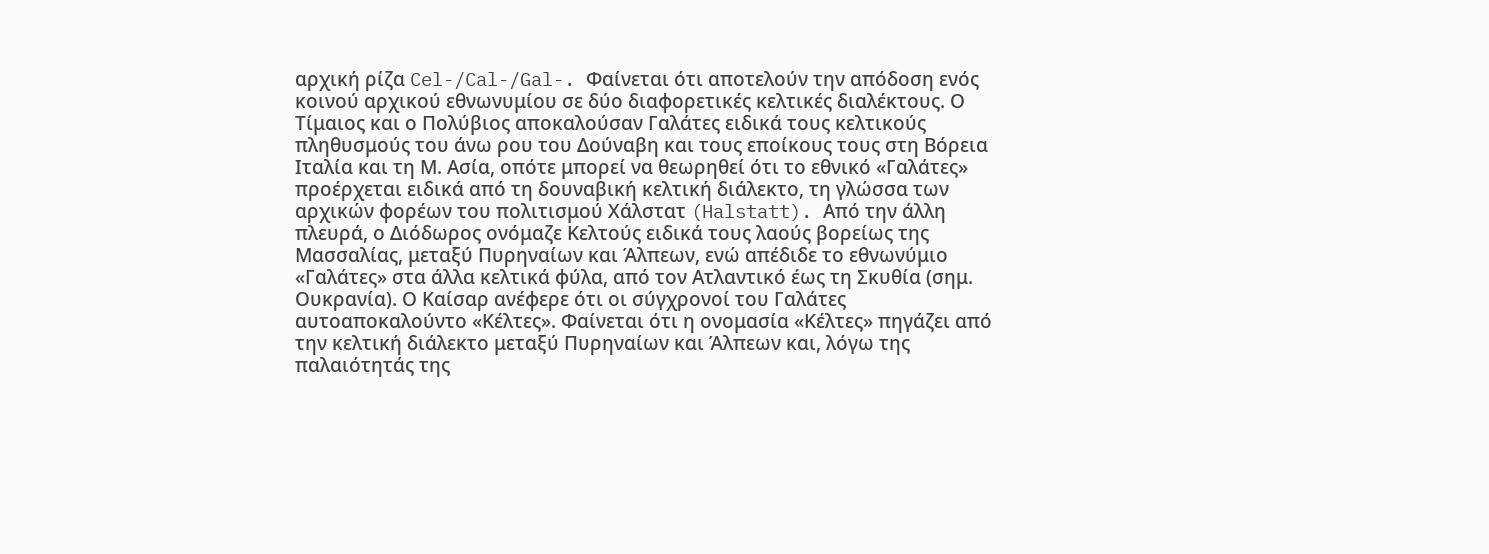αρχική ρίζα Cel-/Cal-/Gal-. Φαίνεται ότι αποτελούν την απόδοση ενός κοινού αρχικού εθνωνυμίου σε δύο διαφορετικές κελτικές διαλέκτους. Ο Τίμαιος και ο Πολύβιος αποκαλούσαν Γαλάτες ειδικά τους κελτικούς πληθυσμούς του άνω ρου του Δούναβη και τους εποίκους τους στη Βόρεια Ιταλία και τη Μ. Ασία, οπότε μπορεί να θεωρηθεί ότι το εθνικό «Γαλάτες» προέρχεται ειδικά από τη δουναβική κελτική διάλεκτο, τη γλώσσα των αρχικών φορέων του πολιτισμού Χάλστατ (Halstatt). Από την άλλη πλευρά, ο Διόδωρος ονόμαζε Κελτούς ειδικά τους λαούς βορείως της Μασσαλίας, μεταξύ Πυρηναίων και Άλπεων, ενώ απέδιδε το εθνωνύμιο «Γαλάτες» στα άλλα κελτικά φύλα, από τον Ατλαντικό έως τη Σκυθία (σημ. Ουκρανία). Ο Καίσαρ ανέφερε ότι οι σύγχρονοί του Γαλάτες αυτοαποκαλούντο «Κέλτες». Φαίνεται ότι η ονομασία «Κέλτες» πηγάζει από την κελτική διάλεκτο μεταξύ Πυρηναίων και Άλπεων και, λόγω της παλαιότητάς της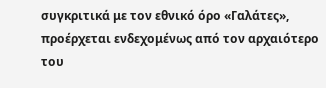συγκριτικά με τον εθνικό όρο «Γαλάτες», προέρχεται ενδεχομένως από τον αρχαιότερο του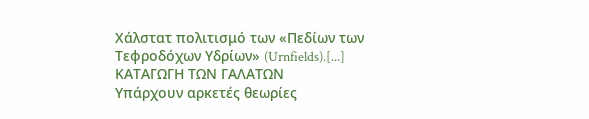Χάλστατ πολιτισμό των «Πεδίων των Τεφροδόχων Υδρίων» (Urnfields).[...]
ΚΑΤΑΓΩΓΗ ΤΩΝ ΓΑΛΑΤΩΝ
Υπάρχουν αρκετές θεωρίες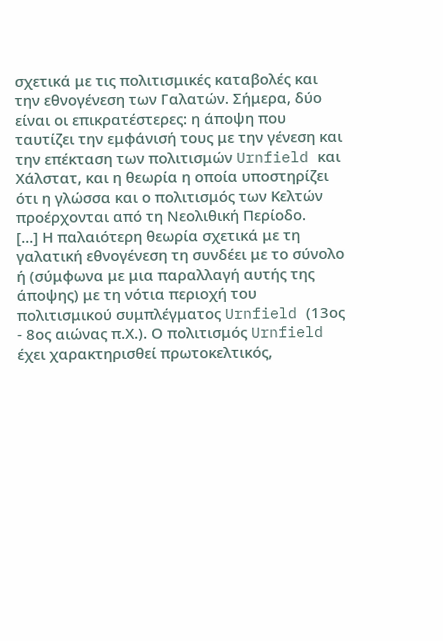σχετικά με τις πολιτισμικές καταβολές και την εθνογένεση των Γαλατών. Σήμερα, δύο είναι οι επικρατέστερες: η άποψη που ταυτίζει την εμφάνισή τους με την γένεση και την επέκταση των πολιτισμών Urnfield και Χάλστατ, και η θεωρία η οποία υποστηρίζει ότι η γλώσσα και ο πολιτισμός των Κελτών προέρχονται από τη Νεολιθική Περίοδο.
[...] Η παλαιότερη θεωρία σχετικά με τη γαλατική εθνογένεση τη συνδέει με το σύνολο ή (σύμφωνα με μια παραλλαγή αυτής της άποψης) με τη νότια περιοχή του πολιτισμικού συμπλέγματος Urnfield (13ος - 8ος αιώνας π.Χ.). Ο πολιτισμός Urnfield έχει χαρακτηρισθεί πρωτοκελτικός,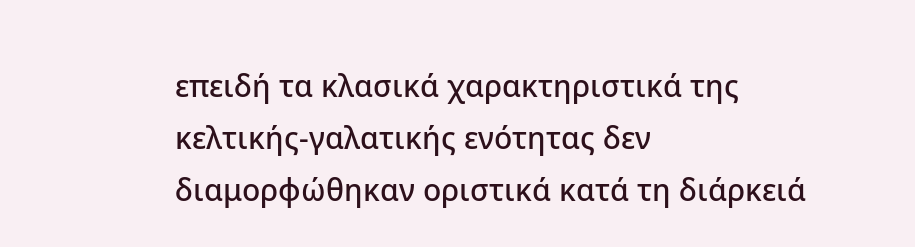επειδή τα κλασικά χαρακτηριστικά της κελτικής-γαλατικής ενότητας δεν διαμορφώθηκαν οριστικά κατά τη διάρκειά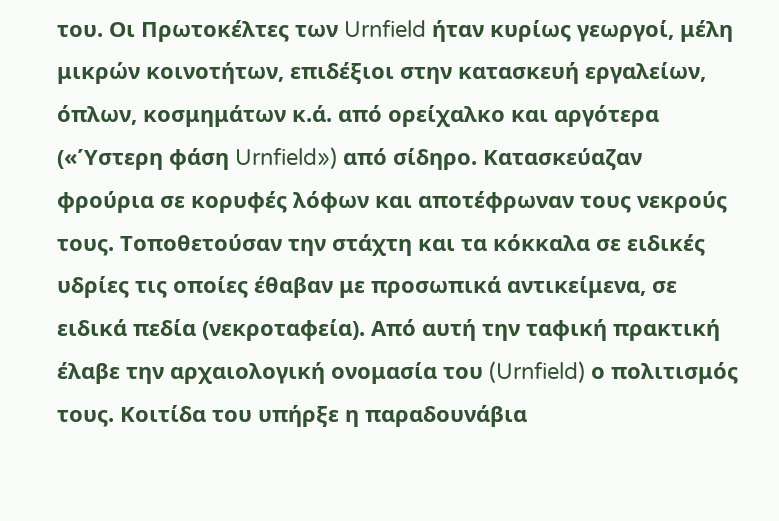του. Οι Πρωτοκέλτες των Urnfield ήταν κυρίως γεωργοί, μέλη μικρών κοινοτήτων, επιδέξιοι στην κατασκευή εργαλείων, όπλων, κοσμημάτων κ.ά. από ορείχαλκο και αργότερα («Ύστερη φάση Urnfield») από σίδηρο. Κατασκεύαζαν φρούρια σε κορυφές λόφων και αποτέφρωναν τους νεκρούς τους. Τοποθετούσαν την στάχτη και τα κόκκαλα σε ειδικές υδρίες τις οποίες έθαβαν με προσωπικά αντικείμενα, σε ειδικά πεδία (νεκροταφεία). Από αυτή την ταφική πρακτική έλαβε την αρχαιολογική ονομασία του (Urnfield) ο πολιτισμός τους. Κοιτίδα του υπήρξε η παραδουνάβια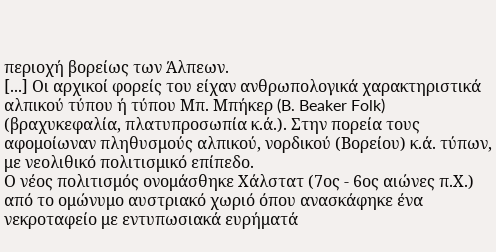περιοχή βορείως των Άλπεων.
[...] Οι αρχικοί φορείς του είχαν ανθρωπολογικά χαρακτηριστικά αλπικού τύπου ή τύπου Μπ. Μπήκερ (B. Beaker Folk) (βραχυκεφαλία, πλατυπροσωπία κ.ά.). Στην πορεία τους αφομοίωναν πληθυσμούς αλπικού, νορδικού (Βορείου) κ.ά. τύπων, με νεολιθικό πολιτισμικό επίπεδο.
Ο νέος πολιτισμός ονομάσθηκε Χάλστατ (7ος - 6ος αιώνες π.Χ.) από το ομώνυμο αυστριακό χωριό όπου ανασκάφηκε ένα νεκροταφείο με εντυπωσιακά ευρήματά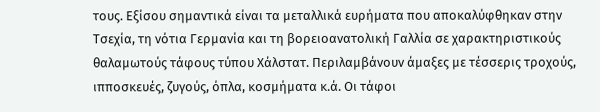τους. Εξίσου σημαντικά είναι τα μεταλλικά ευρήματα που αποκαλύφθηκαν στην Τσεχία, τη νότια Γερμανία και τη βορειοανατολική Γαλλία σε χαρακτηριστικούς θαλαμωτούς τάφους τύπου Χάλστατ. Περιλαμβάνουν άμαξες με τέσσερις τροχούς, ιπποσκευές, ζυγούς, όπλα, κοσμήματα κ.ά. Οι τάφοι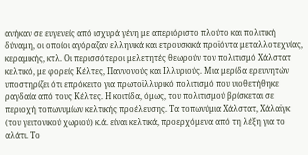ανήκαν σε ευγενείς από ισχυρά γένη με απεριόριστο πλούτο και πολιτική δύναμη, οι οποίοι αγόραζαν ελληνικά και ετρουσκικά προϊόντα μεταλλοτεχνίας, κεραμικής, κτλ. Οι περισσότεροι μελετητές θεωρούν τον πολιτισμό Χάλστατ κελτικό, με φορείς Κέλτες, Παννονούς και Ιλλυριούς. Μια μερίδα ερευνητών υποστηρίζει ότι επρόκειτο για πρωτοϊλλυρικό πολιτισμό που υιοθετήθηκε ραγδαία από τους Κέλτες. Η κοιτίδα, όμως, του πολιτισμού βρίσκεται σε περιοχή τοπωνυμίων κελτικής προέλευσης. Τα τοπωνύμια Χάλστατ, Χάλαϊγκ (του γειτονικού χωριού) κ.ά. είναι κελτικά, προερχόμενα από τη λέξη για το αλάτι. Το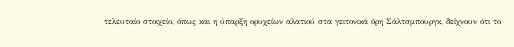τελευταίο στοιχείο, όπως και η ύπαρξη ορυχείων αλατιού στα γειτονικά όρη Σάλτσμπουργκ, δείχνουν ότι το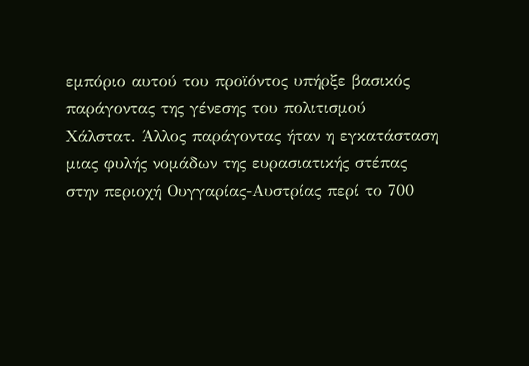εμπόριο αυτού του προϊόντος υπήρξε βασικός παράγοντας της γένεσης του πολιτισμού Χάλστατ. Άλλος παράγοντας ήταν η εγκατάσταση μιας φυλής νομάδων της ευρασιατικής στέπας στην περιοχή Ουγγαρίας-Αυστρίας περί το 700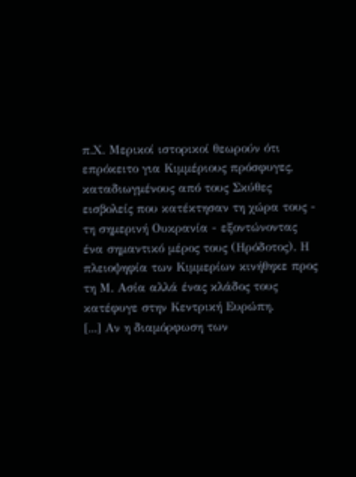π.Χ. Μερικοί ιστορικοί θεωρούν ότι επρόκειτο για Κιμμέριους πρόσφυγες, καταδιωγμένους από τους Σκύθες εισβολείς που κατέκτησαν τη χώρα τους - τη σημερινή Ουκρανία - εξοντώνοντας ένα σημαντικό μέρος τους (Ηρόδοτος). Η πλειοψηφία των Κιμμερίων κινήθηκε προς τη Μ. Ασία αλλά ένας κλάδος τους κατέφυγε στην Κεντρική Ευρώπη.
[...] Αν η διαμόρφωση των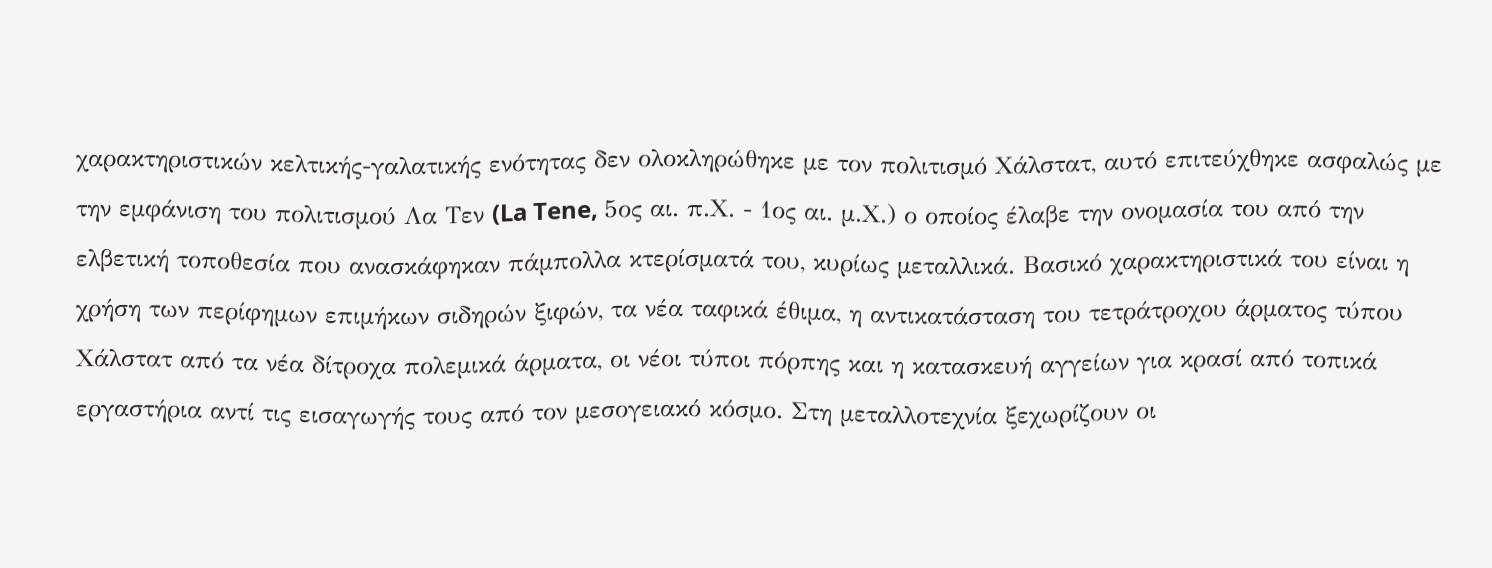χαρακτηριστικών κελτικής-γαλατικής ενότητας δεν ολοκληρώθηκε με τον πολιτισμό Χάλστατ, αυτό επιτεύχθηκε ασφαλώς με την εμφάνιση του πολιτισμού Λα Τεν (La Tene, 5ος αι. π.Χ. - 1ος αι. μ.Χ.) ο οποίος έλαβε την ονομασία του από την ελβετική τοποθεσία που ανασκάφηκαν πάμπολλα κτερίσματά του, κυρίως μεταλλικά. Βασικό χαρακτηριστικά του είναι η χρήση των περίφημων επιμήκων σιδηρών ξιφών, τα νέα ταφικά έθιμα, η αντικατάσταση του τετράτροχου άρματος τύπου Χάλστατ από τα νέα δίτροχα πολεμικά άρματα, οι νέοι τύποι πόρπης και η κατασκευή αγγείων για κρασί από τοπικά εργαστήρια αντί τις εισαγωγής τους από τον μεσογειακό κόσμο. Στη μεταλλοτεχνία ξεχωρίζουν οι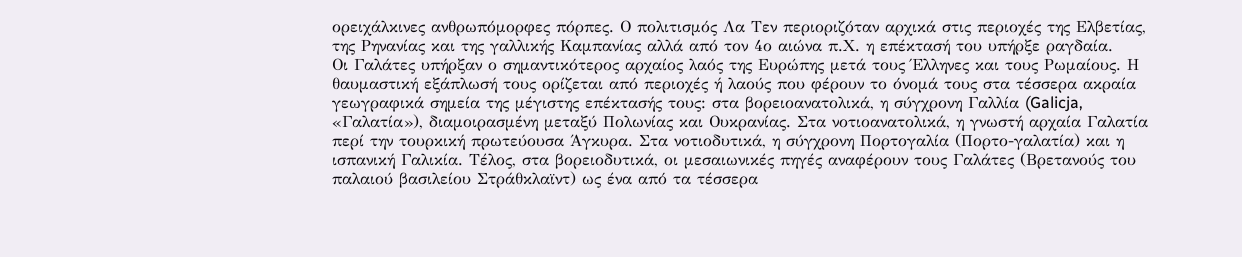ορειχάλκινες ανθρωπόμορφες πόρπες. Ο πολιτισμός Λα Τεν περιοριζόταν αρχικά στις περιοχές της Ελβετίας, της Ρηνανίας και της γαλλικής Καμπανίας αλλά από τον 4ο αιώνα π.Χ. η επέκτασή του υπήρξε ραγδαία.
Οι Γαλάτες υπήρξαν ο σημαντικότερος αρχαίος λαός της Ευρώπης μετά τους Έλληνες και τους Ρωμαίους. Η θαυμαστική εξάπλωσή τους ορίζεται από περιοχές ή λαούς που φέρουν το όνομά τους στα τέσσερα ακραία γεωγραφικά σημεία της μέγιστης επέκτασής τους: στα βορειοανατολικά, η σύγχρονη Γαλλία (Galicja, «Γαλατία»), διαμοιρασμένη μεταξύ Πολωνίας και Ουκρανίας. Στα νοτιοανατολικά, η γνωστή αρχαία Γαλατία περί την τουρκική πρωτεύουσα Άγκυρα. Στα νοτιοδυτικά, η σύγχρονη Πορτογαλία (Πορτο-γαλατία) και η ισπανική Γαλικία. Τέλος, στα βορειοδυτικά, οι μεσαιωνικές πηγές αναφέρουν τους Γαλάτες (Βρετανούς του παλαιού βασιλείου Στράθκλαϊντ) ως ένα από τα τέσσερα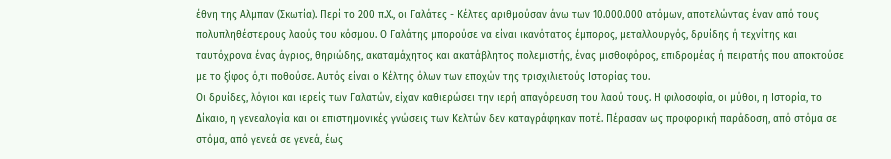έθνη της Αλμπαν (Σκωτία). Περί το 200 π.Χ., οι Γαλάτες - Κέλτες αριθμούσαν άνω των 10.000.000 ατόμων, αποτελώντας έναν από τους πολυπληθέστερους λαούς του κόσμου. Ο Γαλάτης μπορούσε να είναι ικανότατος έμπορος, μεταλλουργός, δρυίδης ή τεχνίτης και ταυτόχρονα ένας άγριος, θηριώδης, ακαταμάχητος και ακατάβλητος πολεμιστής, ένας μισθοφόρος, επιδρομέας ή πειρατής που αποκτούσε με το ξίφος ό,τι ποθούσε. Αυτός είναι ο Κέλτης όλων των εποχών της τρισχιλιετούς Ιστορίας του.
Οι δρυίδες, λόγιοι και ιερείς των Γαλατών, είχαν καθιερώσει την ιερή απαγόρευση του λαού τους. Η φιλοσοφία, οι μύθοι, η Ιστορία, το Δίκαιο, η γενεαλογία και οι επιστημονικές γνώσεις των Κελτών δεν καταγράφηκαν ποτέ. Πέρασαν ως προφορική παράδοση, από στόμα σε στόμα, από γενεά σε γενεά, έως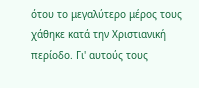ότου το μεγαλύτερο μέρος τους χάθηκε κατά την Χριστιανική περίοδο. Γι' αυτούς τους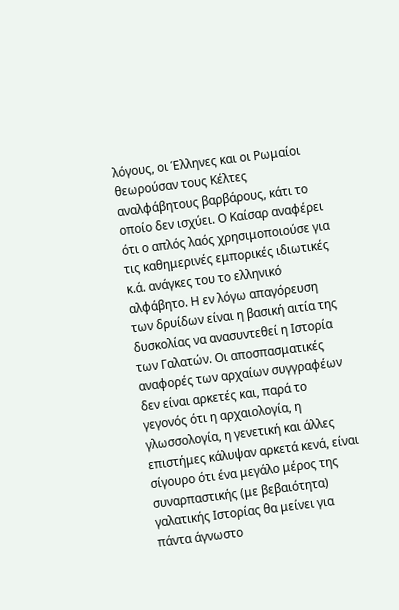λόγους, οι Έλληνες και οι Ρωμαίοι θεωρούσαν τους Κέλτες αναλφάβητους βαρβάρους, κάτι το οποίο δεν ισχύει. Ο Καίσαρ αναφέρει ότι ο απλός λαός χρησιμοποιούσε για τις καθημερινές εμπορικές ιδιωτικές κ.ά. ανάγκες του το ελληνικό αλφάβητο. Η εν λόγω απαγόρευση των δρυίδων είναι η βασική αιτία της δυσκολίας να ανασυντεθεί η Ιστορία των Γαλατών. Οι αποσπασματικές αναφορές των αρχαίων συγγραφέων δεν είναι αρκετές και, παρά το γεγονός ότι η αρχαιολογία, η γλωσσολογία, η γενετική και άλλες επιστήμες κάλυψαν αρκετά κενά, είναι σίγουρο ότι ένα μεγάλο μέρος της συναρπαστικής (με βεβαιότητα) γαλατικής Ιστορίας θα μείνει για πάντα άγνωστο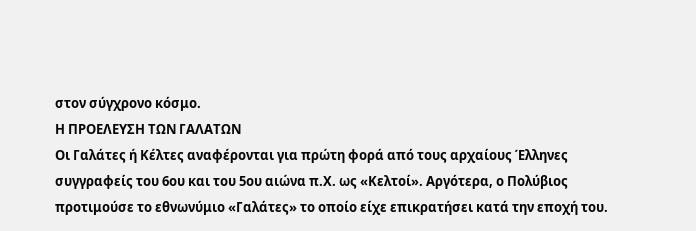στον σύγχρονο κόσμο.
Η ΠΡΟΕΛΕΥΣΗ ΤΩΝ ΓΑΛΑΤΩΝ
Οι Γαλάτες ή Κέλτες αναφέρονται για πρώτη φορά από τους αρχαίους Έλληνες συγγραφείς του 6ου και του 5ου αιώνα π.Χ. ως «Κελτοί». Αργότερα, ο Πολύβιος προτιμούσε το εθνωνύμιο «Γαλάτες» το οποίο είχε επικρατήσει κατά την εποχή του.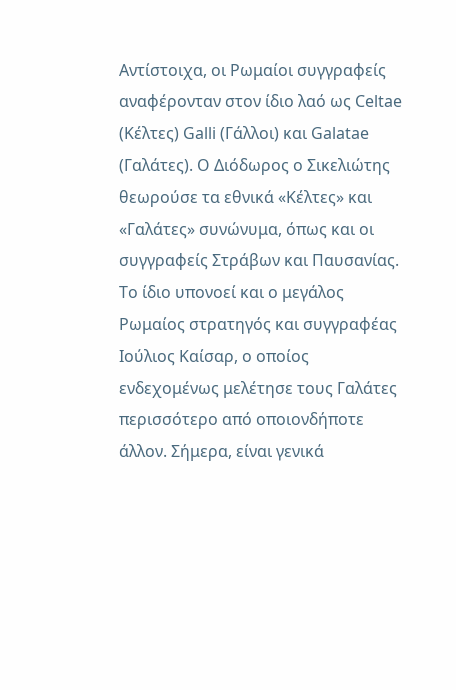Αντίστοιχα, οι Ρωμαίοι συγγραφείς αναφέρονταν στον ίδιο λαό ως Celtae (Κέλτες) Galli (Γάλλοι) και Galatae (Γαλάτες). Ο Διόδωρος ο Σικελιώτης θεωρούσε τα εθνικά «Κέλτες» και «Γαλάτες» συνώνυμα, όπως και οι συγγραφείς Στράβων και Παυσανίας. Το ίδιο υπονοεί και ο μεγάλος Ρωμαίος στρατηγός και συγγραφέας Ιούλιος Καίσαρ, ο οποίος ενδεχομένως μελέτησε τους Γαλάτες περισσότερο από οποιονδήποτε άλλον. Σήμερα, είναι γενικά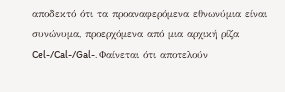αποδεκτό ότι τα προαναφερόμενα εθνωνύμια είναι συνώνυμα, προερχόμενα από μια αρχική ρίζα Cel-/Cal-/Gal-. Φαίνεται ότι αποτελούν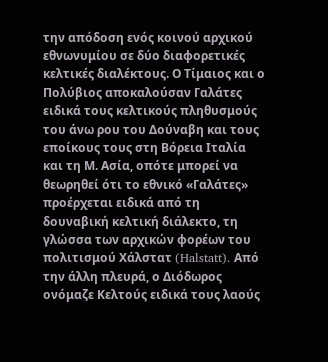την απόδοση ενός κοινού αρχικού εθνωνυμίου σε δύο διαφορετικές κελτικές διαλέκτους. Ο Τίμαιος και ο Πολύβιος αποκαλούσαν Γαλάτες ειδικά τους κελτικούς πληθυσμούς του άνω ρου του Δούναβη και τους εποίκους τους στη Βόρεια Ιταλία και τη Μ. Ασία, οπότε μπορεί να θεωρηθεί ότι το εθνικό «Γαλάτες» προέρχεται ειδικά από τη δουναβική κελτική διάλεκτο, τη γλώσσα των αρχικών φορέων του πολιτισμού Χάλστατ (Halstatt). Από την άλλη πλευρά, ο Διόδωρος ονόμαζε Κελτούς ειδικά τους λαούς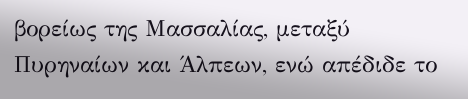βορείως της Μασσαλίας, μεταξύ Πυρηναίων και Άλπεων, ενώ απέδιδε το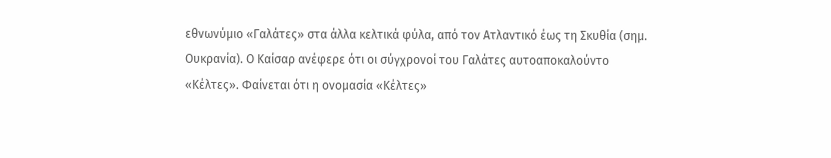εθνωνύμιο «Γαλάτες» στα άλλα κελτικά φύλα, από τον Ατλαντικό έως τη Σκυθία (σημ. Ουκρανία). Ο Καίσαρ ανέφερε ότι οι σύγχρονοί του Γαλάτες αυτοαποκαλούντο «Κέλτες». Φαίνεται ότι η ονομασία «Κέλτες»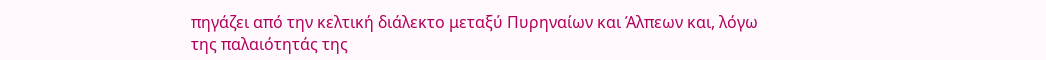πηγάζει από την κελτική διάλεκτο μεταξύ Πυρηναίων και Άλπεων και, λόγω της παλαιότητάς της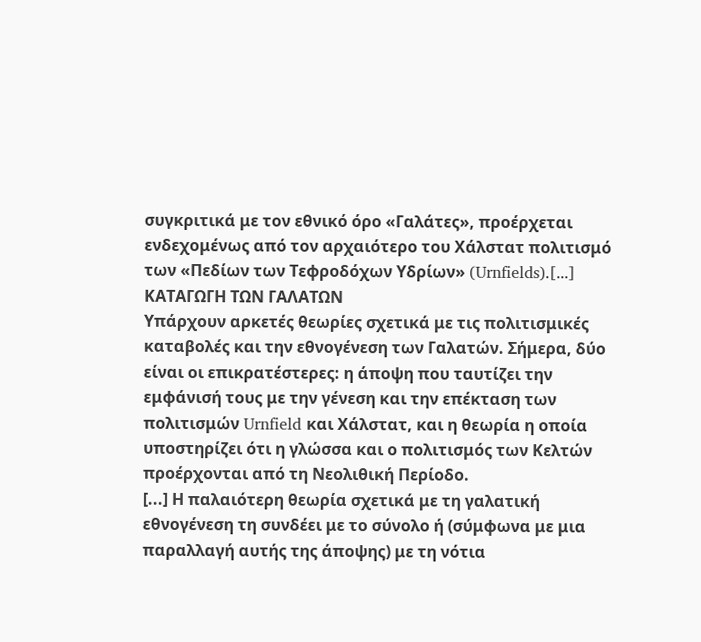συγκριτικά με τον εθνικό όρο «Γαλάτες», προέρχεται ενδεχομένως από τον αρχαιότερο του Χάλστατ πολιτισμό των «Πεδίων των Τεφροδόχων Υδρίων» (Urnfields).[...]
ΚΑΤΑΓΩΓΗ ΤΩΝ ΓΑΛΑΤΩΝ
Υπάρχουν αρκετές θεωρίες σχετικά με τις πολιτισμικές καταβολές και την εθνογένεση των Γαλατών. Σήμερα, δύο είναι οι επικρατέστερες: η άποψη που ταυτίζει την εμφάνισή τους με την γένεση και την επέκταση των πολιτισμών Urnfield και Χάλστατ, και η θεωρία η οποία υποστηρίζει ότι η γλώσσα και ο πολιτισμός των Κελτών προέρχονται από τη Νεολιθική Περίοδο.
[...] Η παλαιότερη θεωρία σχετικά με τη γαλατική εθνογένεση τη συνδέει με το σύνολο ή (σύμφωνα με μια παραλλαγή αυτής της άποψης) με τη νότια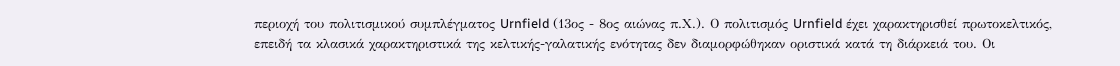περιοχή του πολιτισμικού συμπλέγματος Urnfield (13ος - 8ος αιώνας π.Χ.). Ο πολιτισμός Urnfield έχει χαρακτηρισθεί πρωτοκελτικός, επειδή τα κλασικά χαρακτηριστικά της κελτικής-γαλατικής ενότητας δεν διαμορφώθηκαν οριστικά κατά τη διάρκειά του. Οι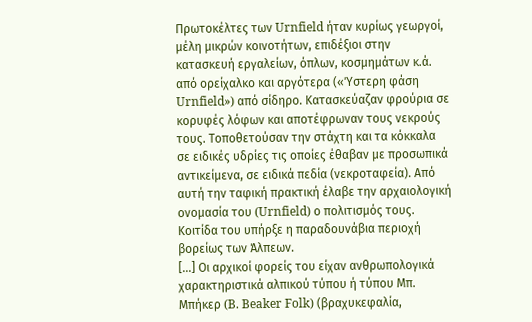Πρωτοκέλτες των Urnfield ήταν κυρίως γεωργοί, μέλη μικρών κοινοτήτων, επιδέξιοι στην κατασκευή εργαλείων, όπλων, κοσμημάτων κ.ά. από ορείχαλκο και αργότερα («Ύστερη φάση Urnfield») από σίδηρο. Κατασκεύαζαν φρούρια σε κορυφές λόφων και αποτέφρωναν τους νεκρούς τους. Τοποθετούσαν την στάχτη και τα κόκκαλα σε ειδικές υδρίες τις οποίες έθαβαν με προσωπικά αντικείμενα, σε ειδικά πεδία (νεκροταφεία). Από αυτή την ταφική πρακτική έλαβε την αρχαιολογική ονομασία του (Urnfield) ο πολιτισμός τους. Κοιτίδα του υπήρξε η παραδουνάβια περιοχή βορείως των Άλπεων.
[...] Οι αρχικοί φορείς του είχαν ανθρωπολογικά χαρακτηριστικά αλπικού τύπου ή τύπου Μπ. Μπήκερ (B. Beaker Folk) (βραχυκεφαλία,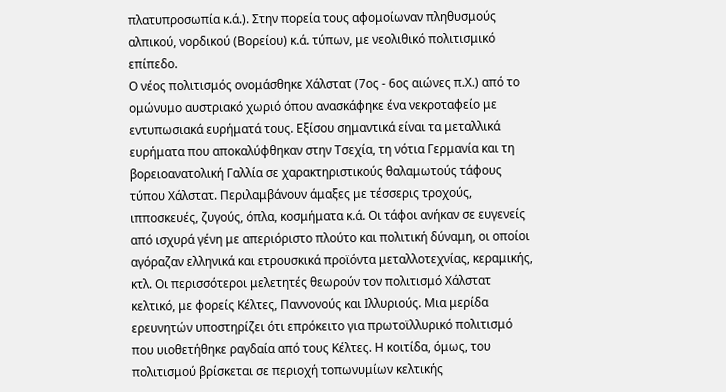πλατυπροσωπία κ.ά.). Στην πορεία τους αφομοίωναν πληθυσμούς αλπικού, νορδικού (Βορείου) κ.ά. τύπων, με νεολιθικό πολιτισμικό επίπεδο.
Ο νέος πολιτισμός ονομάσθηκε Χάλστατ (7ος - 6ος αιώνες π.Χ.) από το ομώνυμο αυστριακό χωριό όπου ανασκάφηκε ένα νεκροταφείο με εντυπωσιακά ευρήματά τους. Εξίσου σημαντικά είναι τα μεταλλικά ευρήματα που αποκαλύφθηκαν στην Τσεχία, τη νότια Γερμανία και τη βορειοανατολική Γαλλία σε χαρακτηριστικούς θαλαμωτούς τάφους τύπου Χάλστατ. Περιλαμβάνουν άμαξες με τέσσερις τροχούς, ιπποσκευές, ζυγούς, όπλα, κοσμήματα κ.ά. Οι τάφοι ανήκαν σε ευγενείς από ισχυρά γένη με απεριόριστο πλούτο και πολιτική δύναμη, οι οποίοι αγόραζαν ελληνικά και ετρουσκικά προϊόντα μεταλλοτεχνίας, κεραμικής, κτλ. Οι περισσότεροι μελετητές θεωρούν τον πολιτισμό Χάλστατ κελτικό, με φορείς Κέλτες, Παννονούς και Ιλλυριούς. Μια μερίδα ερευνητών υποστηρίζει ότι επρόκειτο για πρωτοϊλλυρικό πολιτισμό που υιοθετήθηκε ραγδαία από τους Κέλτες. Η κοιτίδα, όμως, του πολιτισμού βρίσκεται σε περιοχή τοπωνυμίων κελτικής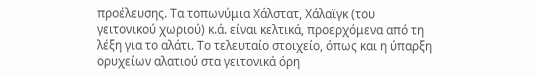προέλευσης. Τα τοπωνύμια Χάλστατ, Χάλαϊγκ (του γειτονικού χωριού) κ.ά. είναι κελτικά, προερχόμενα από τη λέξη για το αλάτι. Το τελευταίο στοιχείο, όπως και η ύπαρξη ορυχείων αλατιού στα γειτονικά όρη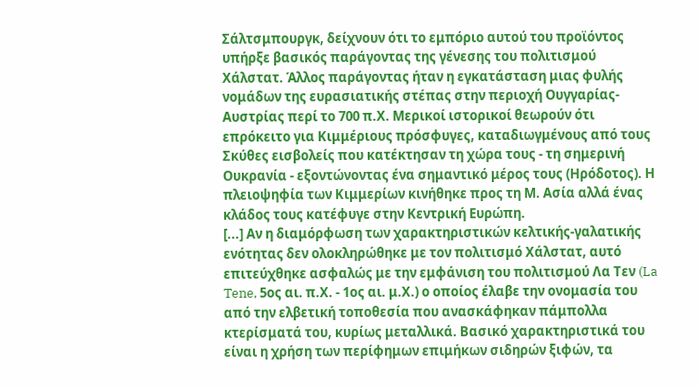Σάλτσμπουργκ, δείχνουν ότι το εμπόριο αυτού του προϊόντος υπήρξε βασικός παράγοντας της γένεσης του πολιτισμού Χάλστατ. Άλλος παράγοντας ήταν η εγκατάσταση μιας φυλής νομάδων της ευρασιατικής στέπας στην περιοχή Ουγγαρίας-Αυστρίας περί το 700 π.Χ. Μερικοί ιστορικοί θεωρούν ότι επρόκειτο για Κιμμέριους πρόσφυγες, καταδιωγμένους από τους Σκύθες εισβολείς που κατέκτησαν τη χώρα τους - τη σημερινή Ουκρανία - εξοντώνοντας ένα σημαντικό μέρος τους (Ηρόδοτος). Η πλειοψηφία των Κιμμερίων κινήθηκε προς τη Μ. Ασία αλλά ένας κλάδος τους κατέφυγε στην Κεντρική Ευρώπη.
[...] Αν η διαμόρφωση των χαρακτηριστικών κελτικής-γαλατικής ενότητας δεν ολοκληρώθηκε με τον πολιτισμό Χάλστατ, αυτό επιτεύχθηκε ασφαλώς με την εμφάνιση του πολιτισμού Λα Τεν (La Tene, 5ος αι. π.Χ. - 1ος αι. μ.Χ.) ο οποίος έλαβε την ονομασία του από την ελβετική τοποθεσία που ανασκάφηκαν πάμπολλα κτερίσματά του, κυρίως μεταλλικά. Βασικό χαρακτηριστικά του είναι η χρήση των περίφημων επιμήκων σιδηρών ξιφών, τα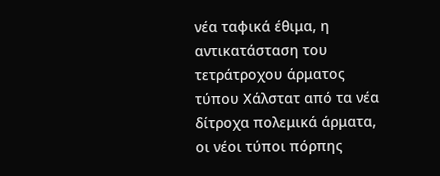νέα ταφικά έθιμα, η αντικατάσταση του τετράτροχου άρματος τύπου Χάλστατ από τα νέα δίτροχα πολεμικά άρματα, οι νέοι τύποι πόρπης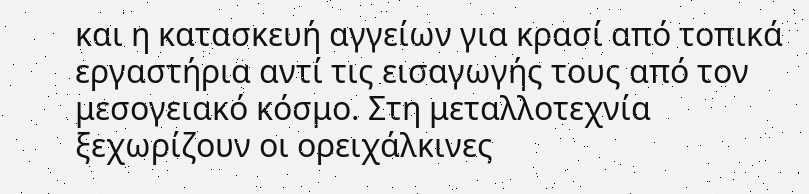και η κατασκευή αγγείων για κρασί από τοπικά εργαστήρια αντί τις εισαγωγής τους από τον μεσογειακό κόσμο. Στη μεταλλοτεχνία ξεχωρίζουν οι ορειχάλκινες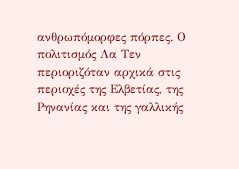ανθρωπόμορφες πόρπες. Ο πολιτισμός Λα Τεν περιοριζόταν αρχικά στις περιοχές της Ελβετίας, της Ρηνανίας και της γαλλικής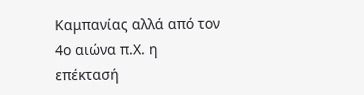Καμπανίας αλλά από τον 4ο αιώνα π.Χ. η επέκτασή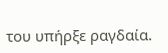του υπήρξε ραγδαία.